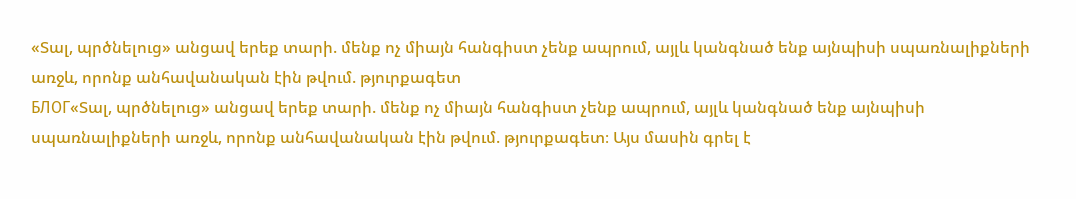«Տալ, պրծնելուց» անցավ երեք տարի. մենք ոչ միայն հանգիստ չենք ապրում, այլև կանգնած ենք այնպիսի սպառնալիքների առջև, որոնք անհավանական էին թվում. թյուրքագետ
БЛОГ«Տալ, պրծնելուց» անցավ երեք տարի. մենք ոչ միայն հանգիստ չենք ապրում, այլև կանգնած ենք այնպիսի սպառնալիքների առջև, որոնք անհավանական էին թվում. թյուրքագետ։ Այս մասին գրել է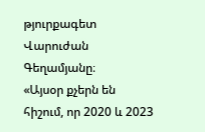թյուրքագետ Վարուժան Գեղամյանը։
«Այսօր քչերն են հիշում, որ 2020 և 2023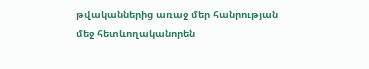թվականներից առաջ մեր հանրության մեջ հետևողականորեն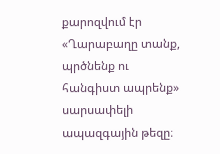քարոզվում էր «Ղարաբաղը տանք, պրծնենք ու հանգիստ ապրենք» սարսափելի ապազգային թեզը։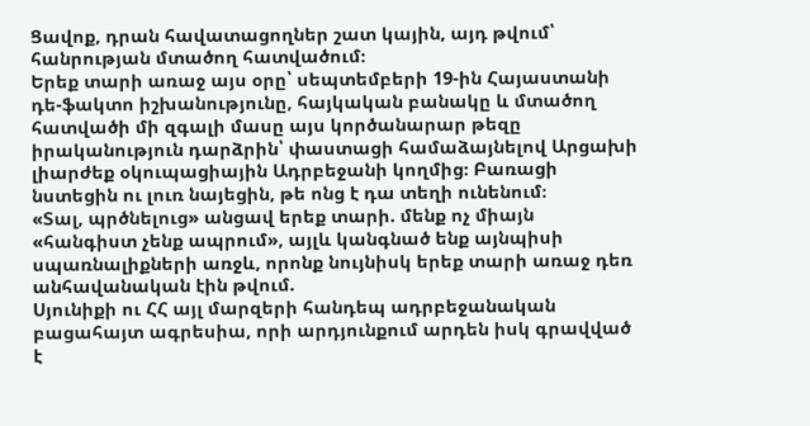Ցավոք, դրան հավատացողներ շատ կային, այդ թվում՝ հանրության մտածող հատվածում։
Երեք տարի առաջ այս օրը՝ սեպտեմբերի 19-ին Հայաստանի դե-ֆակտո իշխանությունը, հայկական բանակը և մտածող հատվածի մի զգալի մասը այս կործանարար թեզը իրականություն դարձրին՝ փաստացի համաձայնելով Արցախի լիարժեք օկուպացիային Ադրբեջանի կողմից։ Բառացի նստեցին ու լուռ նայեցին, թե ոնց է դա տեղի ունենում։
«Տալ, պրծնելուց» անցավ երեք տարի. մենք ոչ միայն «հանգիստ չենք ապրում», այլև կանգնած ենք այնպիսի սպառնալիքների առջև, որոնք նույնիսկ երեք տարի առաջ դեռ անհավանական էին թվում.
Սյունիքի ու ՀՀ այլ մարզերի հանդեպ ադրբեջանական բացահայտ ագրեսիա, որի արդյունքում արդեն իսկ գրավված է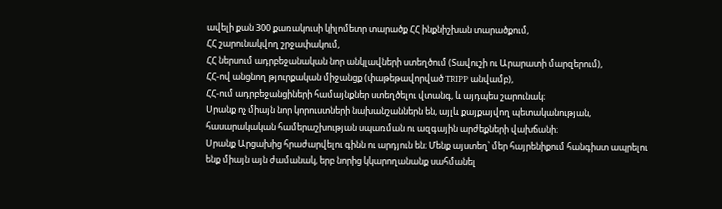ավելի քան 300 քառակուսի կիլոմետր տարածք ՀՀ ինքնիշխան տարածքում,
ՀՀ շարունակվող շրջափակում,
ՀՀ ներսում ադրբեջանական նոր անկլավների ստեղծում (Տավուշի ու Արարատի մարզերում),
ՀՀ-ով անցնող թյուրքական միջանցք (փաթեթավորված TRIPP անվամբ),
ՀՀ-ում ադրբեջանցիների համայնքներ ստեղծելու վտանգ, և այդպես շարունակ։
Սրանք ոչ միայն նոր կորուստների նախանշաններն են, այլև քայքայվող պետականության, հասարակական համերաշխության սպառման ու ազգային արժեքների վախճանի։
Սրանք Արցախից հրաժարվելու գինն ու արդյուն են։ Մենք այստեղ՝ մեր հայրենիքում հանգիստ ապրելու ենք միայն այն ժամանակ, երբ նորից կկարողանանք սահմանել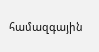համազգային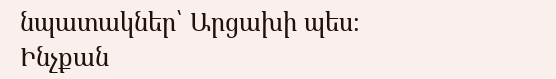նպատակներ՝ Արցախի պես։ Ինչքան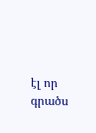էլ որ գրածս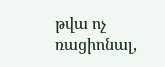թվա ոչ ռացիոնալ,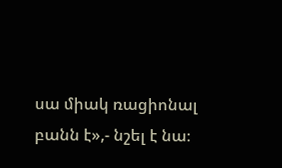սա միակ ռացիոնալ բանն է»,- նշել է նա։